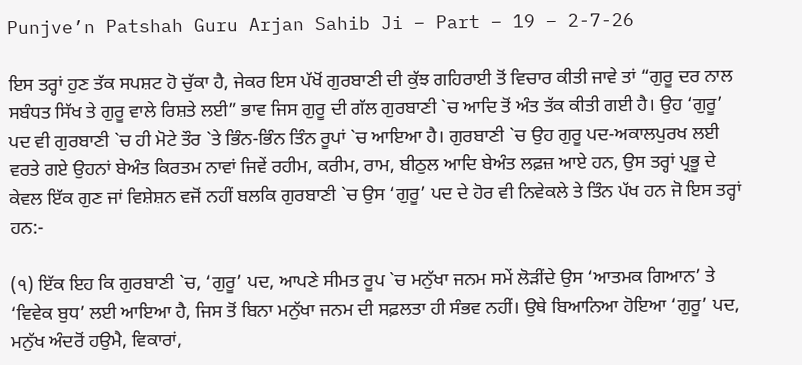Punjve’n Patshah Guru Arjan Sahib Ji – Part – 19 – 2-7-26

ਇਸ ਤਰ੍ਹਾਂ ਹੁਣ ਤੱਕ ਸਪਸ਼ਟ ਹੋ ਚੁੱਕਾ ਹੈ, ਜੇਕਰ ਇਸ ਪੱਖੋਂ ਗੁਰਬਾਣੀ ਦੀ ਕੁੱਝ ਗਹਿਰਾਈ ਤੋਂ ਵਿਚਾਰ ਕੀਤੀ ਜਾਵੇ ਤਾਂ “ਗੁਰੂ ਦਰ ਨਾਲ ਸਬੰਧਤ ਸਿੱਖ ਤੇ ਗੁਰੂ ਵਾਲੇ ਰਿਸ਼ਤੇ ਲਈ” ਭਾਵ ਜਿਸ ਗੁਰੂ ਦੀ ਗੱਲ ਗੁਰਬਾਣੀ `ਚ ਆਦਿ ਤੋਂ ਅੰਤ ਤੱਕ ਕੀਤੀ ਗਈ ਹੈ। ਉਹ ‘ਗੁਰੂ’ ਪਦ ਵੀ ਗੁਰਬਾਣੀ `ਚ ਹੀ ਮੋਟੇ ਤੌਰ `ਤੇ ਭਿੰਨ-ਭਿੰਨ ਤਿੰਨ ਰੂਪਾਂ `ਚ ਆਇਆ ਹੈ। ਗੁਰਬਾਣੀ `ਚ ਉਹ ਗੁਰੂ ਪਦ-ਅਕਾਲਪੁਰਖ ਲਈ ਵਰਤੇ ਗਏ ਉਹਨਾਂ ਬੇਅੰਤ ਕਿਰਤਮ ਨਾਵਾਂ ਜਿਵੇਂ ਰਹੀਮ, ਕਰੀਮ, ਰਾਮ, ਬੀਠੁਲ ਆਦਿ ਬੇਅੰਤ ਲਫ਼ਜ਼ ਆਏ ਹਨ, ਉਸ ਤਰ੍ਹਾਂ ਪ੍ਰਭੂ ਦੇ ਕੇਵਲ ਇੱਕ ਗੁਣ ਜਾਂ ਵਿਸ਼ੇਸ਼ਨ ਵਜੋਂ ਨਹੀਂ ਬਲਕਿ ਗੁਰਬਾਣੀ `ਚ ਉਸ ‘ਗੁਰੂ’ ਪਦ ਦੇ ਹੋਰ ਵੀ ਨਿਵੇਕਲੇ ਤੇ ਤਿੰਨ ਪੱਖ ਹਨ ਜੋ ਇਸ ਤਰ੍ਹਾਂ ਹਨ:-

(੧) ਇੱਕ ਇਹ ਕਿ ਗੁਰਬਾਣੀ `ਚ, ‘ਗੁਰੂ’ ਪਦ, ਆਪਣੇ ਸੀਮਤ ਰੂਪ `ਚ ਮਨੁੱਖਾ ਜਨਮ ਸਮੇਂ ਲੋੜੀਂਦੇ ਉਸ ‘ਆਤਮਕ ਗਿਆਨ’ ਤੇ ‘ਵਿਵੇਕ ਬੁਧ’ ਲਈ ਆਇਆ ਹੈ, ਜਿਸ ਤੋਂ ਬਿਨਾ ਮਨੁੱਖਾ ਜਨਮ ਦੀ ਸਫ਼ਲਤਾ ਹੀ ਸੰਭਵ ਨਹੀਂ। ਉਥੇ ਬਿਆਨਿਆ ਹੋਇਆ ‘ਗੁਰੂ’ ਪਦ, ਮਨੁੱਖ ਅੰਦਰੋਂ ਹਉਮੈ, ਵਿਕਾਰਾਂ,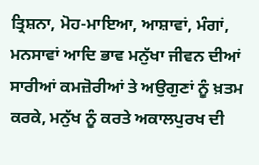ਤ੍ਰਿਸ਼ਨਾ, ਮੋਹ-ਮਾਇਆ, ਆਸ਼ਾਵਾਂ, ਮੰਗਾਂ, ਮਨਸਾਵਾਂ ਆਦਿ ਭਾਵ ਮਨੁੱਖਾ ਜੀਵਨ ਦੀਆਂ ਸਾਰੀਆਂ ਕਮਜ਼ੋਰੀਆਂ ਤੇ ਅਉਗੁਣਾਂ ਨੂੰ ਖ਼ਤਮ ਕਰਕੇ, ਮਨੁੱਖ ਨੂੰ ਕਰਤੇ ਅਕਾਲਪੁਰਖ ਦੀ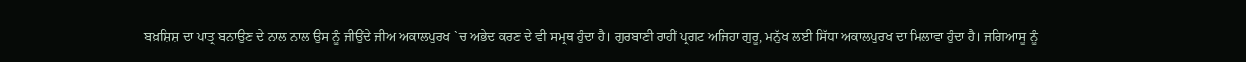ਬਖ਼ਸ਼ਿਸ਼ ਦਾ ਪਾਤ੍ਰ ਬਨਾਉਣ ਦੇ ਨਾਲ ਨਾਲ ਉਸ ਨੂੰ ਜੀਉਂਦੇ ਜੀਅ ਅਕਾਲਪੁਰਖ `ਚ ਅਭੇਦ ਕਰਣ ਦੇ ਵੀ ਸਮ੍ਰਥ ਹੁੰਦਾ ਹੈ। ਗੁਰਬਾਣੀ ਰਾਹੀਂ ਪ੍ਰਗਟ ਅਜਿਹਾ ਗੁਰੂ, ਮਨੁੱਖ ਲਈ ਸਿੱਧਾ ਅਕਾਲਪੁਰਖ ਦਾ ਮਿਲਾਵਾ ਹੁੰਦਾ ਹੈ। ਜਗਿਆਸੂ ਨੂੰ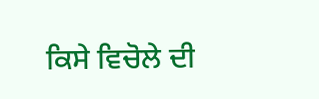ਕਿਸੇ ਵਿਚੋਲੇ ਦੀ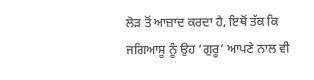ਲੋੜ ਤੋਂ ਆਜ਼ਾਦ ਕਰਦਾ ਹੈ, ਇਥੋਂ ਤੱਕ ਕਿ ਜਗਿਆਸੂ ਨੂੰ ਉਹ ‘ਗੁਰੂ’ ਆਪਣੇ ਨਾਲ ਵੀ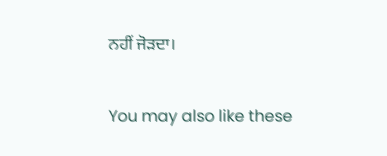ਨਹੀਂ ਜੋੜਦਾ।

You may also like these